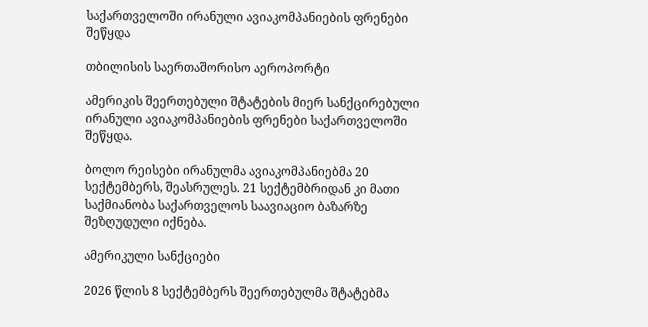საქართველოში ირანული ავიაკომპანიების ფრენები შეწყდა

თბილისის საერთაშორისო აეროპორტი

ამერიკის შეერთებული შტატების მიერ სანქცირებული ირანული ავიაკომპანიების ფრენები საქართველოში შეწყდა.

ბოლო რეისები ირანულმა ავიაკომპანიებმა 20 სექტემბერს, შეასრულეს. 21 სექტემბრიდან კი მათი საქმიანობა საქართველოს საავიაციო ბაზარზე შეზღუდული იქნება.

ამერიკული სანქციები

2026 წლის 8 სექტემბერს შეერთებულმა შტატებმა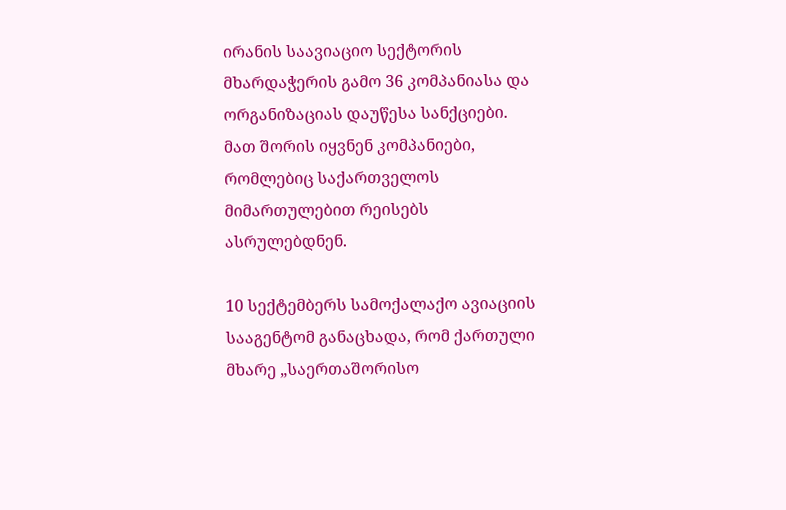ირანის საავიაციო სექტორის მხარდაჭერის გამო 36 კომპანიასა და ორგანიზაციას დაუწესა სანქციები. მათ შორის იყვნენ კომპანიები, რომლებიც საქართველოს მიმართულებით რეისებს ასრულებდნენ.

10 სექტემბერს სამოქალაქო ავიაციის სააგენტომ განაცხადა, რომ ქართული მხარე „საერთაშორისო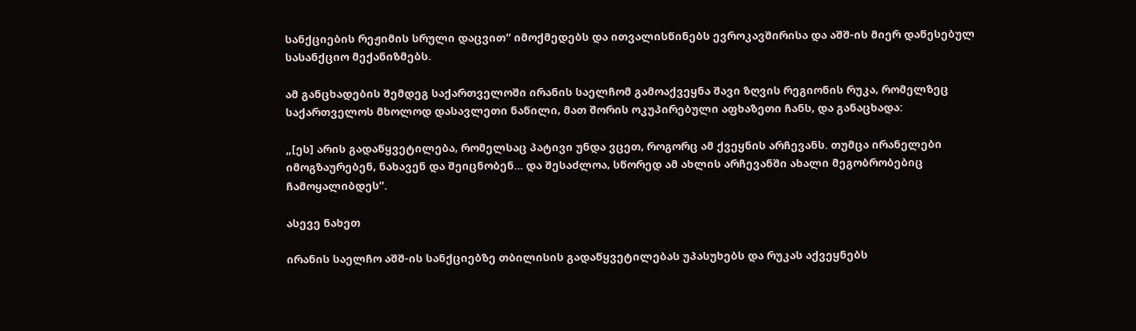სანქციების რეჟიმის სრული დაცვით“ იმოქმედებს და ითვალისწინებს ევროკავშირისა და აშშ-ის მიერ დაწესებულ სასანქციო მექანიზმებს.

ამ განცხადების შემდეგ საქართველოში ირანის საელჩომ გამოაქვეყნა შავი ზღვის რეგიონის რუკა, რომელზეც საქართველოს მხოლოდ დასავლეთი ნაწილი, მათ შორის ოკუპირებული აფხაზეთი ჩანს, და განაცხადა:

„[ეს] არის გადაწყვეტილება, რომელსაც პატივი უნდა ვცეთ, როგორც ამ ქვეყნის არჩევანს. თუმცა ირანელები იმოგზაურებენ, ნახავენ და შეიცნობენ... და შესაძლოა, სწორედ ამ ახლის არჩევანში ახალი მეგობრობებიც ჩამოყალიბდეს“.

ასევე ნახეთ

ირანის საელჩო აშშ-ის სანქციებზე თბილისის გადაწყვეტილებას უპასუხებს და რუკას აქვეყნებს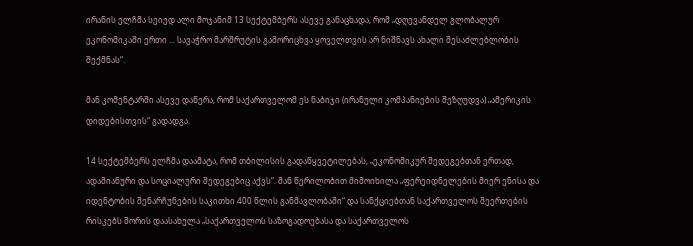ირანის ელჩმა სეიედ ალი მოჯანიმ 13 სექტემბერს ასევე განაცხადა, რომ „დღევანდელ გლობალურ ეკონომიკაში ერთი ... სავაჭრო მარშრუტის გამორიცხვა ყოველთვის არ ნიშნავს ახალი შესაძლებლობის შექმნას“.

მან კომენტარში ასევე დაწერა, რომ საქართველომ ეს ნაბიჯი (ირანული კომპანიების შეზღუდვა) „ამერიკის დიდებისთვის“ გადადგა.

14 სექტემბერს ელჩმა დაამატა, რომ თბილისის გადაწყვეტილებას, „ეკონომიკურ შედეგებთან ერთად, ადამიანური და სოციალური შედეგებიც აქვს“. მან წერილობით მიმოიხილა „ფერეიდნელების მიერ ენისა და იდენტობის შენარჩუნების საკითხი 400 წლის განმავლობაში“ და სანქციებთან საქართველოს შეერთების რისკებს შორის დაასახელა „საქართველოს საზოგადოებასა და საქართველოს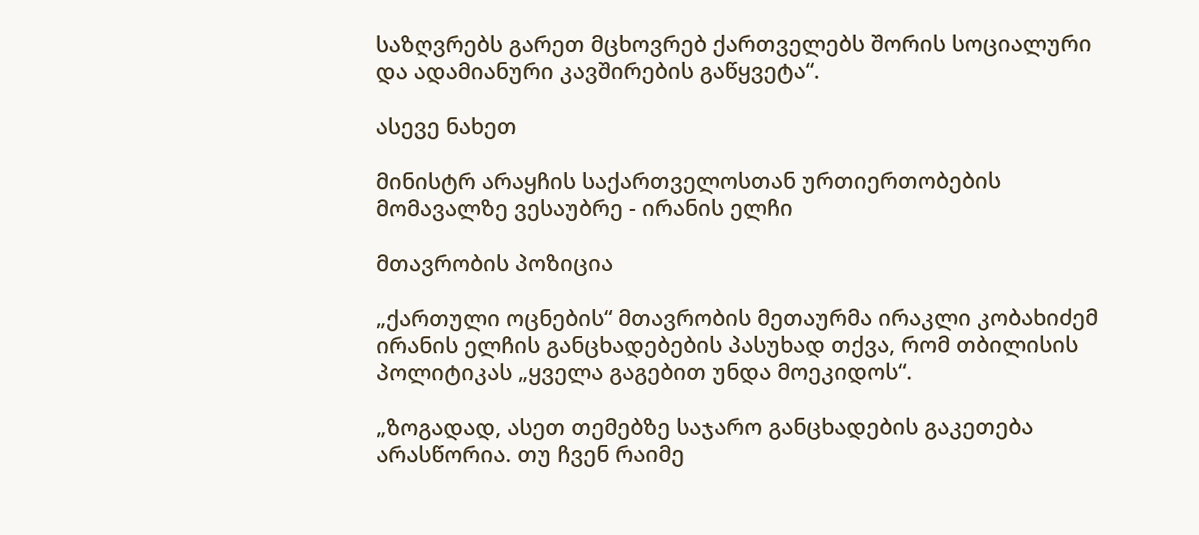საზღვრებს გარეთ მცხოვრებ ქართველებს შორის სოციალური და ადამიანური კავშირების გაწყვეტა“.

ასევე ნახეთ

მინისტრ არაყჩის საქართველოსთან ურთიერთობების მომავალზე ვესაუბრე - ირანის ელჩი

მთავრობის პოზიცია

„ქართული ოცნების“ მთავრობის მეთაურმა ირაკლი კობახიძემ ირანის ელჩის განცხადებების პასუხად თქვა, რომ თბილისის პოლიტიკას „ყველა გაგებით უნდა მოეკიდოს“.

„ზოგადად, ასეთ თემებზე საჯარო განცხადების გაკეთება არასწორია. თუ ჩვენ რაიმე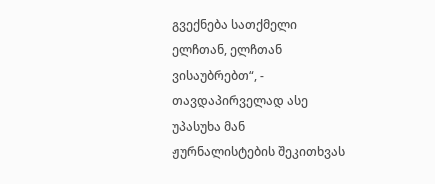გვექნება სათქმელი ელჩთან, ელჩთან ვისაუბრებთ“, - თავდაპირველად ასე უპასუხა მან ჟურნალისტების შეკითხვას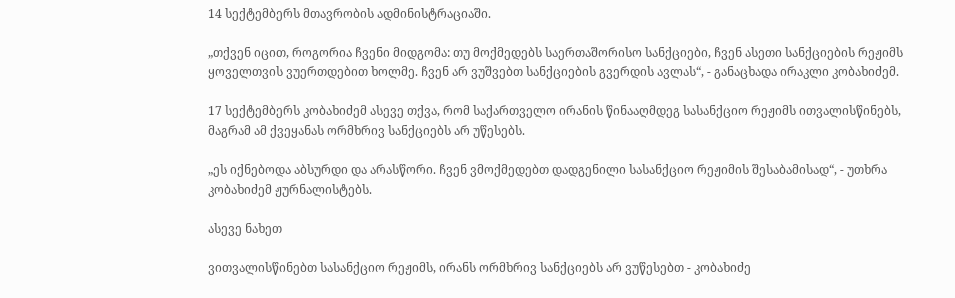14 სექტემბერს მთავრობის ადმინისტრაციაში.

„თქვენ იცით, როგორია ჩვენი მიდგომა: თუ მოქმედებს საერთაშორისო სანქციები, ჩვენ ასეთი სანქციების რეჟიმს ყოველთვის ვუერთდებით ხოლმე. ჩვენ არ ვუშვებთ სანქციების გვერდის ავლას“, - განაცხადა ირაკლი კობახიძემ.

17 სექტემბერს კობახიძემ ასევე თქვა, რომ საქართველო ირანის წინააღმდეგ სასანქციო რეჟიმს ითვალისწინებს, მაგრამ ამ ქვეყანას ორმხრივ სანქციებს არ უწესებს.

„ეს იქნებოდა აბსურდი და არასწორი. ჩვენ ვმოქმედებთ დადგენილი სასანქციო რეჟიმის შესაბამისად“, - უთხრა კობახიძემ ჟურნალისტებს.

ასევე ნახეთ

ვითვალისწინებთ სასანქციო რეჟიმს, ირანს ორმხრივ სანქციებს არ ვუწესებთ - კობახიძე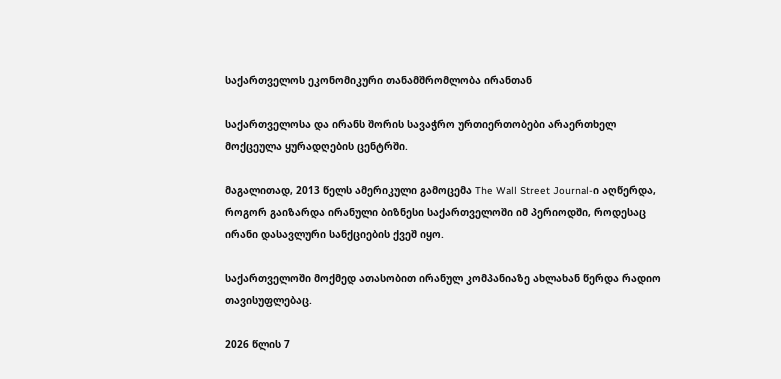საქართველოს ეკონომიკური თანამშრომლობა ირანთან

საქართველოსა და ირანს შორის სავაჭრო ურთიერთობები არაერთხელ მოქცეულა ყურადღების ცენტრში.

მაგალითად, 2013 წელს ამერიკული გამოცემა The Wall Street Journal-ი აღწერდა, როგორ გაიზარდა ირანული ბიზნესი საქართველოში იმ პერიოდში, როდესაც ირანი დასავლური სანქციების ქვეშ იყო.

საქართველოში მოქმედ ათასობით ირანულ კომპანიაზე ახლახან წერდა რადიო თავისუფლებაც.

2026 წლის 7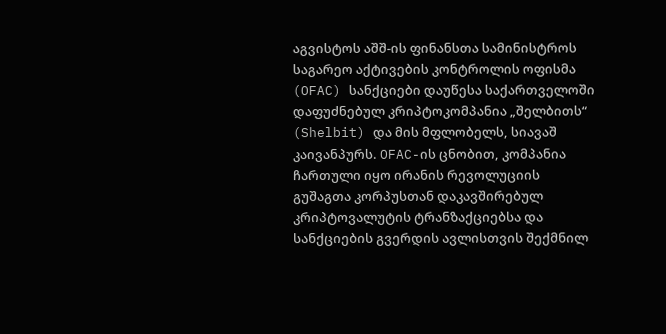აგვისტოს აშშ-ის ფინანსთა სამინისტროს საგარეო აქტივების კონტროლის ოფისმა (OFAC) სანქციები დაუწესა საქართველოში დაფუძნებულ კრიპტოკომპანია „შელბითს“ (Shelbit) და მის მფლობელს, სიავაშ კაივანპურს. OFAC-ის ცნობით, კომპანია ჩართული იყო ირანის რევოლუციის გუშაგთა კორპუსთან დაკავშირებულ კრიპტოვალუტის ტრანზაქციებსა და სანქციების გვერდის ავლისთვის შექმნილ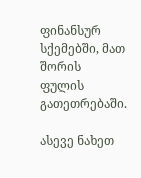ფინანსურ სქემებში, მათ შორის ფულის გათეთრებაში.

ასევე ნახეთ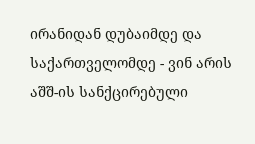ირანიდან დუბაიმდე და საქართველომდე - ვინ არის აშშ-ის სანქცირებული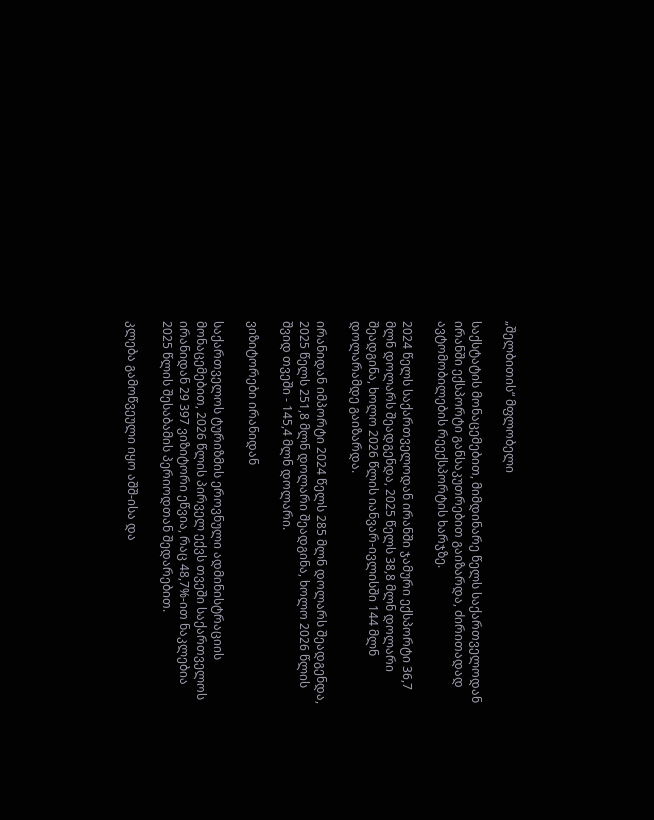„შელბითის“ მფლობელი

საქსტატის მონაცემებით, მიმდინარე წელს საქართველოდან ირანში ექსპორტი განსაკუთრებით გაიზარდა, ძირითადად ავტომობილების რეექსპორტის ხარჯზე.

2024 წელს საქართველოდან ირანში ჯამური ექსპორტი 36,7 მლნ დოლარს შეადგენდა, 2025 წელს 38,8 მლნ დოლარი შეადგინა, ხოლო 2026 წლის იანვარ-ივლისში 144 მლნ დოლარამდე გაიზარდა.

ირანიდან იმპორტი 2024 წელს 285 მლნ დოლარს შეადგენდა, 2025 წელს 251,8 მლნ დოლარი შეადგინა, ხოლო 2026 წლის შვიდ თვეში - 145,4 მლნ დოლარი.

ვიზიტორები ირანიდან

საქართველოს ტურიზმის ეროვნული ადმინისტრაციის მონაცემებით, 2026 წლის პირველ ექვს თვეში საქართველოს ირანიდან 29 397 ვიზიტორი ეწვია, რაც 48,7%-ით ნაკლებია 2025 წლის შესაბამის პერიოდთან შედარებით.

კლება გამოწვეული იყო აშშ-ისა და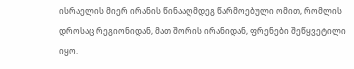ისრაელის მიერ ირანის წინააღმდეგ წარმოებული ომით, რომლის დროსაც რეგიონიდან, მათ შორის ირანიდან, ფრენები შეწყვეტილი იყო.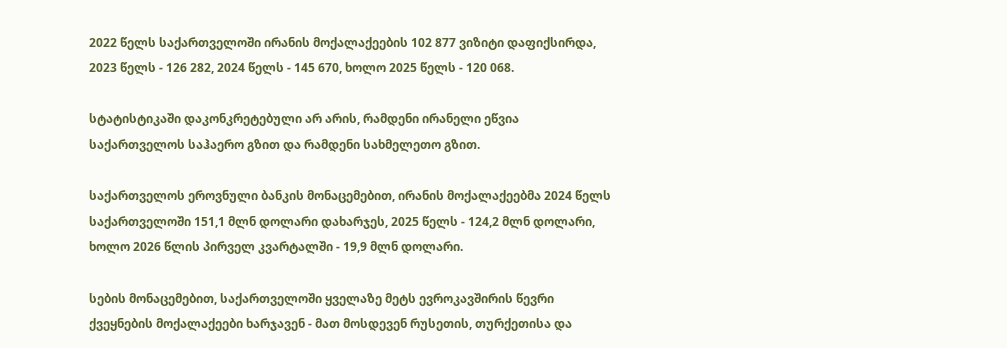2022 წელს საქართველოში ირანის მოქალაქეების 102 877 ვიზიტი დაფიქსირდა, 2023 წელს - 126 282, 2024 წელს - 145 670, ხოლო 2025 წელს - 120 068.

სტატისტიკაში დაკონკრეტებული არ არის, რამდენი ირანელი ეწვია საქართველოს საჰაერო გზით და რამდენი სახმელეთო გზით.

საქართველოს ეროვნული ბანკის მონაცემებით, ირანის მოქალაქეებმა 2024 წელს საქართველოში 151,1 მლნ დოლარი დახარჯეს, 2025 წელს - 124,2 მლნ დოლარი, ხოლო 2026 წლის პირველ კვარტალში - 19,9 მლნ დოლარი.

სების მონაცემებით, საქართველოში ყველაზე მეტს ევროკავშირის წევრი ქვეყნების მოქალაქეები ხარჯავენ - მათ მოსდევენ რუსეთის, თურქეთისა და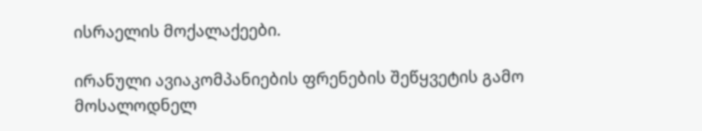ისრაელის მოქალაქეები.

ირანული ავიაკომპანიების ფრენების შეწყვეტის გამო მოსალოდნელ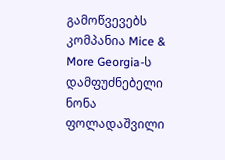გამოწვევებს კომპანია Mice & More Georgia-ს დამფუძნებელი ნონა ფოლადაშვილი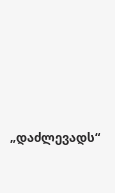„დაძლევადს“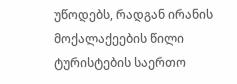უწოდებს, რადგან ირანის მოქალაქეების წილი ტურისტების საერთო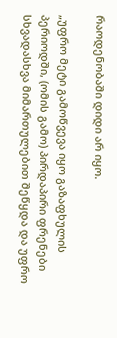რაოდენობაში დიდი არ იყო.

„უფრო მეტი გამოწვევა იყო გაზაფხულის პერიოდში, (ომის გამო) პირდაპირი ფრენები სხვადასხვა მიმართულებით შეწყდა და უფრო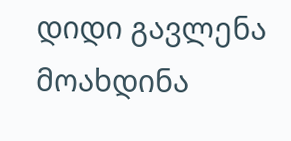დიდი გავლენა მოახდინა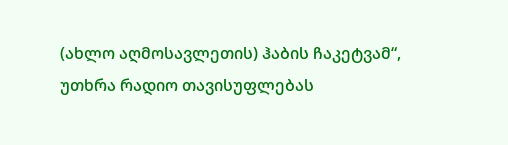(ახლო აღმოსავლეთის) ჰაბის ჩაკეტვამ“, უთხრა რადიო თავისუფლებას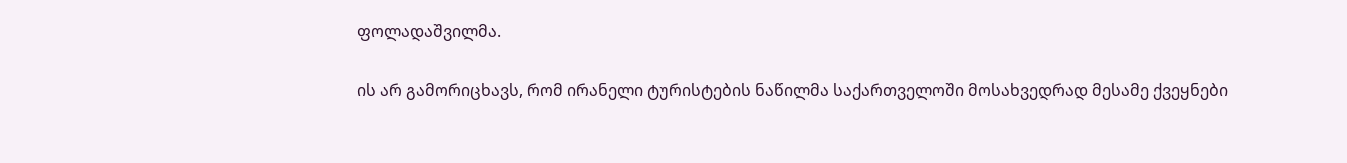ფოლადაშვილმა.

ის არ გამორიცხავს, რომ ირანელი ტურისტების ნაწილმა საქართველოში მოსახვედრად მესამე ქვეყნები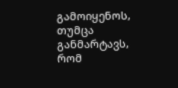გამოიყენოს, თუმცა განმარტავს, რომ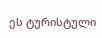ეს ტურისტული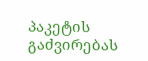პაკეტის გაძვირებას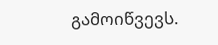გამოიწვევს.